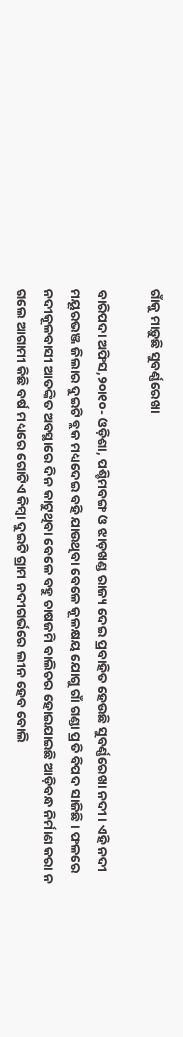ଗାଁକୁ ମାଡ଼ୁଛି ସୁବର୍ଣ୍ଣରେଖା

ବାରିପଦା ଅଫିସ,୨୦ା୧୦- ଓଡ଼ିଶା, ପଶ୍ଚିମବଙ୍ଗ ଓ ଝାଡ଼ଖଣ୍ଡ ରାଜ୍ୟ ଦେଇ ପ୍ରବାହିତ ହେଉଛି ସୁବର୍ଣ୍ଣରେଖା ନଦୀ। ଏହି ନଦୀ ମୟୂରଭଞ୍ଜ ଜିଲାର ଦୁଇଟି ବ୍ଲକ ମଧ୍ୟଦେଇ ବହି ଯାଉଥିବା ବେଳେ କୂଳକ୍ଷୟ ଯୋଗୁ ଗାଁ ଗଣ୍ଡା ପ୍ରତି ବିପଦ ସାଜିଛି। ଫଳରେ ନଦୀକୂଳବାସୀ ଆତଙ୍କିତ ଅବସ୍ଥାରେ ଦିନ କାଟୁଥିବା ବେଳେ ବହୁ ଚାଷଜମି ବାଲିଚର ହୋଇଯାଇଛି ଆଡ଼ିବନ୍ଧ ନିର୍ମାଣ କରା ନ ଗଲେ ଆଗାମୀ କିଛି ବର୍ଷ ମଧ୍ୟରେ ଗୋଟିଏ କିମ୍ବା ଦୁଇଟି ଗ୍ରାମ ନଦୀଗର୍ଭରେ ଲୀନ ହେବ ବୋଲି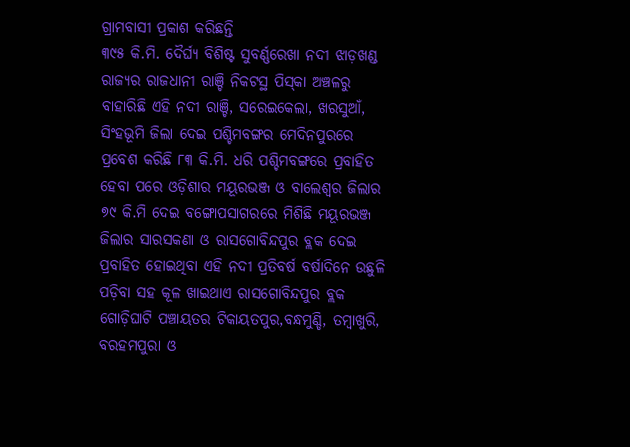ଗ୍ରାମବାସୀ ପ୍ରକାଶ କରିଛନ୍ତି
୩୯୫ କି.ମି. ଦୈର୍ଘ୍ୟ ବିଶିଷ୍ଟ ସୁବର୍ଣ୍ଣରେଖା ନଦୀ ଝାଡ଼ଖଣ୍ଡ ରାଜ୍ୟର ରାଜଧାନୀ ରାଞ୍ଚି ନିକଟସ୍ଥ ପିସ୍‌କା ଅଞ୍ଚଳରୁ ବାହାରିଛି ଏହି ନଦୀ ରାଞ୍ଚି, ସରେଇକେଲା, ଖରସୁଆଁ, ସିଂହଭୂମି ଜିଲା ଦେଇ ପଶ୍ଚିମବଙ୍ଗର ମେଦିନପୁରରେ ପ୍ରବେଶ କରିଛି ୮୩ କି.ମି. ଧରି ପଶ୍ଚିମବଙ୍ଗରେ ପ୍ରବାହିତ ହେବା ପରେ ଓଡ଼ିଶାର ମୟୂରଭଞ୍ଜ ଓ ବାଲେଶ୍ୱର ଜିଲାର ୭୯ କି.ମି ଦେଇ ବଙ୍ଗୋପସାଗରରେ ମିଶିଛି ମୟୂରଭଞ୍ଜ ଜିଲାର ସାରସକଣା ଓ ରାସଗୋବିନ୍ଦପୁର ବ୍ଲକ ଦେଇ ପ୍ରବାହିତ ହୋଇଥିବା ଏହି ନଦୀ ପ୍ରତିବର୍ଷ ବର୍ଷାଦିନେ ଉଛୁଳି ପଡ଼ିବା ସହ କୂଳ ଖାଇଥାଏ ରାସଗୋବିନ୍ଦପୁର ବ୍ଲକ ଗୋଡ଼ିଘାଟି ପଞ୍ଚାୟତର ଟିକାୟତପୁର,ବନ୍ଧମୁଣ୍ଡି, ତମ୍ବାଖୁରି, ବରହମପୁରା ଓ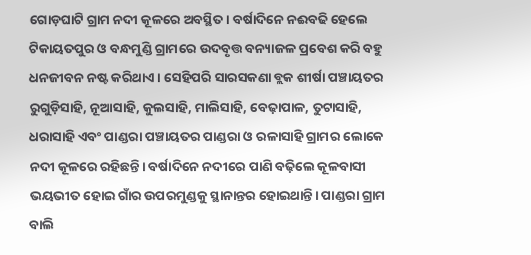ଗୋଡ଼ଘାଟି ଗ୍ରାମ ନଦୀ କୂଳରେ ଅବସ୍ଥିତ। ବର୍ଷାଦିନେ ନଈବଢି ହେଲେ ଟିକାୟତପୁର ଓ ବନ୍ଧମୁଣ୍ଡି ଗ୍ରାମରେ ଉଦବୃତ୍ତ ବନ୍ୟାଜଳ ପ୍ରବେଶ କରି ବହୁ ଧନଜୀବନ ନଷ୍ଟ କରିଥାଏ। ସେହିପରି ସାରସକଣା ବ୍ଲକ ଶୀର୍ଷା ପଞ୍ଚାୟତର ରୁଗୁଡ଼ିସାହି, ନୂଆସାହି, କୁଲସାହି, ମାଲିସାହି, ବେଢ଼ାପାଳ, ତୁଟାସାହି, ଧରାସାହି ଏବଂ ପାଣ୍ଡରା ପଞ୍ଚାୟତର ପାଣ୍ଡରା ଓ ରଳାସାହି ଗ୍ରାମର ଲୋକେ ନଦୀ କୂଳରେ ରହିଛନ୍ତି। ବର୍ଷାଦିନେ ନଦୀରେ ପାଣି ବଢ଼ିଲେ କୂଳବାସୀ ଭୟଭୀତ ହୋଇ ଗାଁର ଉପରମୁଣ୍ଡକୁ ସ୍ଥାନାନ୍ତର ହୋଇଥାନ୍ତି। ପାଣ୍ଡରା ଗ୍ରାମ ବାଲି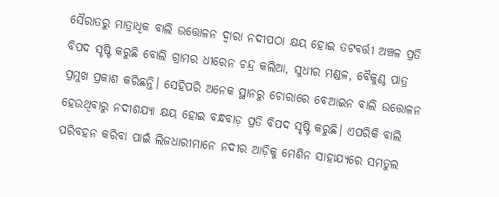ସୈରାତରୁ ମାତ୍ରାଧିକ ବାଲି ଉତ୍ତୋଳନ ଦ୍ୱାରା ନଦୀପଠା କ୍ଷୟ ହୋଇ ତଟବର୍ତ୍ତୀ ଅଞ୍ଚଳ ପ୍ରତି ବିପଦ ସୃଷ୍ଟି କରୁଛି ବୋଲି ଗ୍ରାମର ଧୀରେନ ଚନ୍ଦ୍ର କଲିଆ, ସୁଧୀର ମଣ୍ଡଳ, ବୈକୁଣ୍ଠ ପାତ୍ର ପ୍ରମୁଖ ପ୍ରକାଶ କରିଛନ୍ତି। ସେହିପରି ଅନେକ ସ୍ଥାନରୁ ଚୋରାରେ ବେଆଇନ ବାଲି ଉତ୍ତୋଳନ ହେଉଥିବାରୁ ନଦୀଶଯ୍ୟା କ୍ଷୟ ହୋଇ ବନ୍ଧବାଡ଼ ପ୍ରତି ବିପଦ ସୃଷ୍ଟି କରୁଛି। ଏପରିକି ବାଲି ପରିବହନ କରିବା ପାଇଁ ଲିଜଧାରୀମାନେ ନଦୀର ଆଡ଼ିକୁ ମେଶିନ ସାହାଯ୍ୟରେ ସମତୁଲ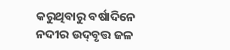କରୁଥିବାରୁ ବର୍ଷାଦିନେ ନଦୀର ଉଦ୍‌ବୃତ୍ତ ଜଳ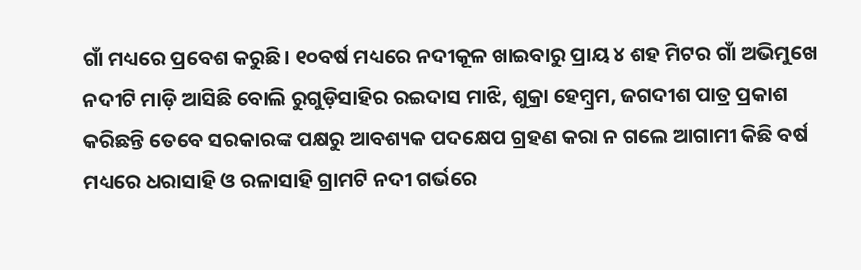ଗାଁ ମଧ୍ୟରେ ପ୍ରବେଶ କରୁଛି। ୧୦ବର୍ଷ ମଧ୍ୟରେ ନଦୀକୂଳ ଖାଇବାରୁ ପ୍ରାୟ ୪ ଶହ ମିଟର ଗାଁ ଅଭିମୁଖେ ନଦୀଟି ମାଡ଼ି ଆସିଛି ବୋଲି ରୁଗୁଡ଼ିସାହିର ରଇଦାସ ମାଝି, ଶୁକ୍ରା ହେମ୍ବ୍ରମ, ଜଗଦୀଶ ପାତ୍ର ପ୍ରକାଶ କରିଛନ୍ତି ତେବେ ସରକାରଙ୍କ ପକ୍ଷରୁ ଆବଶ୍ୟକ ପଦକ୍ଷେପ ଗ୍ରହଣ କରା ନ ଗଲେ ଆଗାମୀ କିଛି ବର୍ଷ ମଧ୍ୟରେ ଧରାସାହି ଓ ରଳାସାହି ଗ୍ରାମଟି ନଦୀ ଗର୍ଭରେ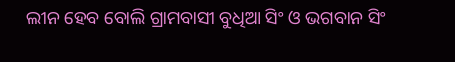ଲୀନ ହେବ ବୋଲି ଗ୍ରାମବାସୀ ବୁଧିଆ ସିଂ ଓ ଭଗବାନ ସିଂ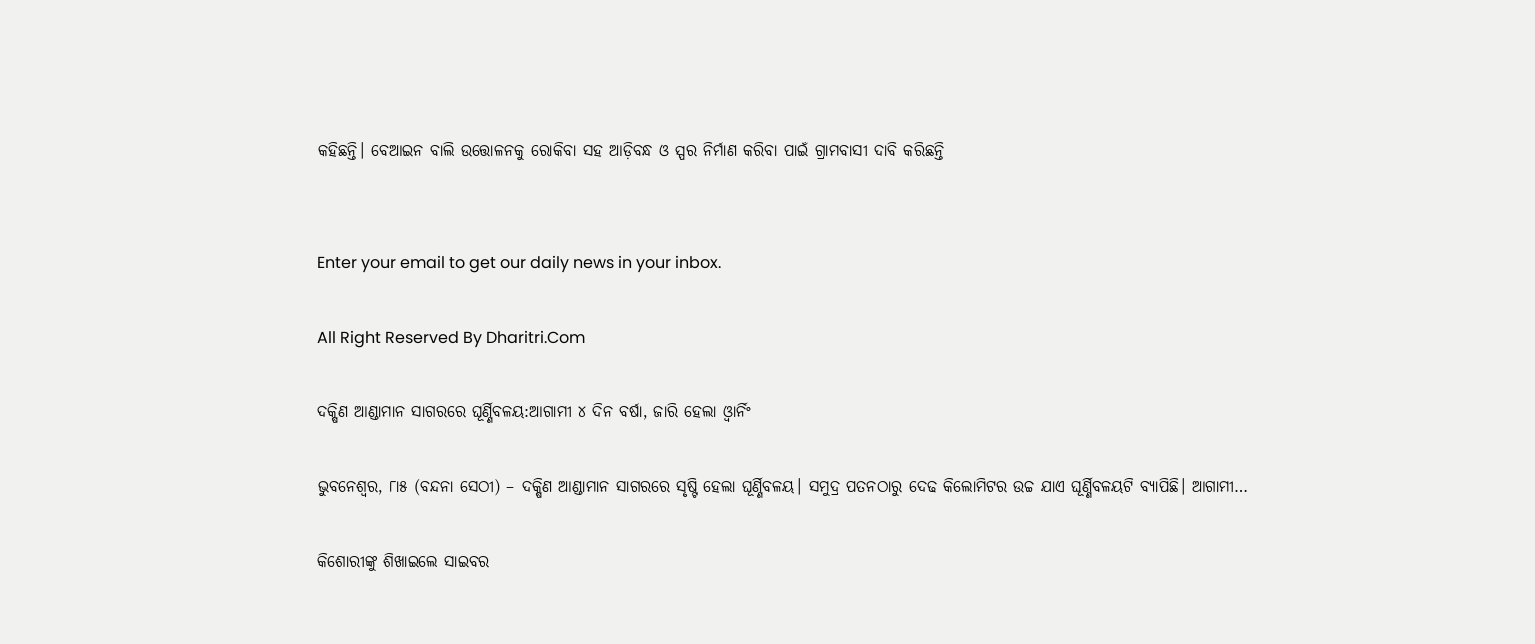କହିଛନ୍ତି। ବେଆଇନ ବାଲି ଉତ୍ତୋଳନକୁ ରୋକିବା ସହ ଆଡ଼ିବନ୍ଧ ଓ ସ୍ପର ନିର୍ମାଣ କରିବା ପାଇଁ ଗ୍ରାମବାସୀ ଦାବି କରିଛନ୍ତି


Enter your email to get our daily news in your inbox.

All Right Reserved By Dharitri.Com

ଦକ୍ଷିଣ ଆଣ୍ଡାମାନ ସାଗରରେ ଘୂର୍ଣ୍ଣିବଳୟ:ଆଗାମୀ ୪ ଦିନ ବର୍ଷା, ଜାରି ହେଲା ଓ୍ବାର୍ନିଂ

ଭୁବନେଶ୍ୱର, ୮ା୫ (ବନ୍ଦନା ସେଠୀ) – ଦକ୍ଷିଣ ଆଣ୍ଡାମାନ ସାଗରରେ ସୃଷ୍ଟି ହେଲା ଘୂର୍ଣ୍ଣିବଳୟ। ସମୁଦ୍ର ପତନଠାରୁ ଦେଢ କିଲୋମିଟର ଉଚ୍ଚ ଯାଏ ଘୂର୍ଣ୍ଣିବଳୟଟି ବ୍ୟାପିଛି। ଆଗାମୀ…

କିଶୋରୀଙ୍କୁ ଶିଖାଇଲେ ସାଇବର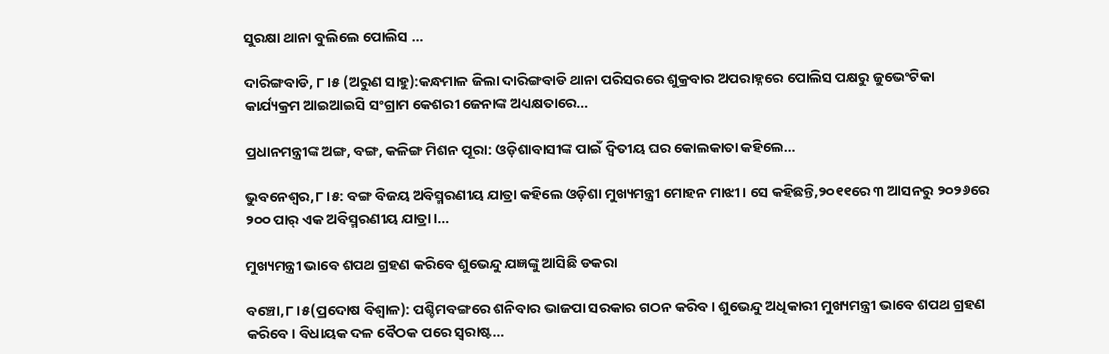ସୁରକ୍ଷା ଥାନା ବୁଲିଲେ ପୋଲିସ …

ଦାରିଙ୍ଗବାଡି, ୮ ।୫ (ଅରୁଣ ସାହୁ):କନ୍ଧମାଳ ଜିଲା ଦାରିଙ୍ଗବାଡି ଥାନା ପରିସରରେ ଶୁକ୍ରବାର ଅପରାହ୍ନରେ ପୋଲିସ ପକ୍ଷରୁ ଜୁଭେଂଟିକା କାର୍ଯ୍ୟକ୍ରମ ଆଇଆଇସି ସଂଗ୍ରାମ କେଶରୀ ଜେନାଙ୍କ ଅଧ୍ୟକ୍ଷତାରେ…

ପ୍ରଧାନମନ୍ତ୍ରୀଙ୍କ ଅଙ୍ଗ, ବଙ୍ଗ, କଳିଙ୍ଗ ମିଶନ ପୂରା: ଓଡ଼ିଶାବାସୀଙ୍କ ପାଇଁ ଦ୍ବିତୀୟ ଘର କୋଲକାତା କହିଲେ…

ଭୁବନେଶ୍ୱର,୮।୫: ବଙ୍ଗ ବିଜୟ ଅବିସ୍ମରଣୀୟ ଯାତ୍ରା କହିଲେ ଓଡ଼ିଶା ମୁଖ୍ୟମନ୍ତ୍ରୀ ମୋହନ ମାଝୀ। ସେ କହିଛନ୍ତି,୨୦୧୧ରେ ୩ ଆସନରୁ ୨୦୨୬ରେ ୨୦୦ ପାର୍‌ ଏକ ଅବିସ୍ମରଣୀୟ ଯାତ୍ରା।…

ମୁଖ୍ୟମନ୍ତ୍ରୀ ଭାବେ ଶପଥ ଗ୍ରହଣ କରିବେ ଶୁଭେନ୍ଦୁ ଯଜ୍ଞଙ୍କୁ ଆସିଛି ଡକରା

ବଞ୍ଚୋ,୮।୫(ପ୍ରଦୋଷ ବିଶ୍ୱାଳ): ପଶ୍ଚିମବଙ୍ଗରେ ଶନିବାର ଭାଜପା ସରକାର ଗଠନ କରିବ। ଶୁଭେନ୍ଦୁ ଅଧିକାରୀ ମୁଖ୍ୟମନ୍ତ୍ରୀ ଭାବେ ଶପଥ ଗ୍ରହଣ କରିବେ। ବିଧାୟକ ଦଳ ବୈଠକ ପରେ ସ୍ବରାଷ୍ଟ…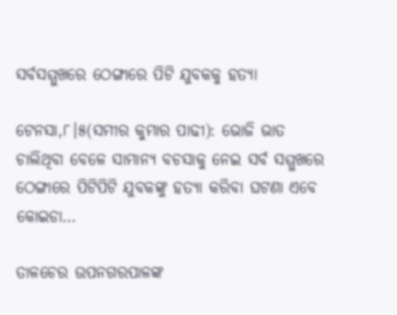ସର୍ବସମ୍ମୁଖରେ ଠେଙ୍ଗାରେ ପିଟି ଯୁବକକୁ ହତ୍ୟା

ଟେନସା,୮।୫(ସମୀର କୁମାର ପାଢୀ): ଭୋଜି ଭାତ ଚାଲିଥିବା ବେଳେ ସାମାନ୍ୟ ବଚସାକୁ ନେଇ ସର୍ବ ସମ୍ମୁଖରେ ଠେଙ୍ଗାରେ ପିଟିପିଟି ଯୁବକଙ୍କୁ ହତ୍ୟା କରିବା ଘଟଣା ଏବେ କୋଇଡା…

ତାଳଚେର ଉପନଗରପାଳଙ୍କ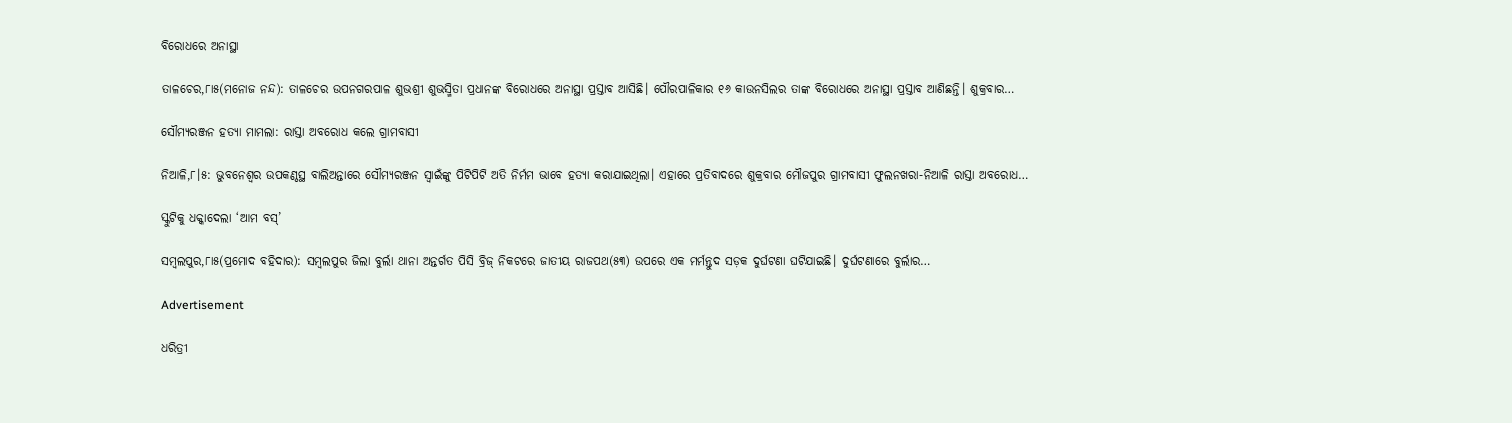ବିରୋଧରେ ଅନାସ୍ଥା

ତାଳଚେର,୮ା୫(ମନୋଜ ନନ୍ଦ): ତାଳଚେର ଉପନଗରପାଳ ଶୁଭଶ୍ରୀ ଶୁଭସ୍ମିତା ପ୍ରଧାନଙ୍କ ବିରୋଧରେ ଅନାସ୍ଥା ପ୍ରସ୍ତାବ ଆସିଛି। ପୌରପାଳିକାର ୧୬ କାଉନସିଲର ତାଙ୍କ ବିରୋଧରେ ଅନାସ୍ଥା ପ୍ରସ୍ତାବ ଆଣିଛନ୍ତି। ଶୁକ୍ରବାର…

ସୌମ୍ୟରଞ୍ଜନ ହତ୍ୟା ମାମଲା: ରାସ୍ତା ଅବରୋଧ କଲେ ଗ୍ରାମବାସୀ

ନିଆଳି,୮।୫: ଭୁବନେଶ୍ୱର ଉପକଣ୍ଠସ୍ଥ ବାଲିଅନ୍ତାରେ ସୌମ୍ୟରଞ୍ଜନ ସ୍ବାଇଁଙ୍କୁ ପିଟିପିଟି ଅତି ନିର୍ମମ ଭାବେ ହତ୍ୟା କରାଯାଇଥିଲା। ଏହାରେ ପ୍ରତିବାଦରେ ଶୁକ୍ରବାର ମୌଜପୁର ଗ୍ରାମବାସୀ ଫୁଲନଖରା-ନିଆଳି ରାସ୍ତା ଅବରୋଧ…

ସ୍କୁଟିକୁ ଧକ୍କାଦେଲା ‘ଆମ ବସ୍‌’

ସମ୍ବଲପୁର,୮ା୫(ପ୍ରମୋଦ ବହିଦାର): ସମ୍ବଲପୁର ଜିଲା ବୁର୍ଲା ଥାନା ଅନ୍ତର୍ଗତ ପିସି ବ୍ରିଜ୍‌ ନିକଟରେ ଜାତୀୟ ରାଜପଥ(୫୩) ଉପରେ ଏକ ମର୍ମନ୍ତୁଦ ସଡ଼କ ଦୁର୍ଘଟଣା ଘଟିଯାଇଛି। ଦୁର୍ଘଟଣାରେ ବୁର୍ଲାର…

Advertisement

ଧରିତ୍ରୀ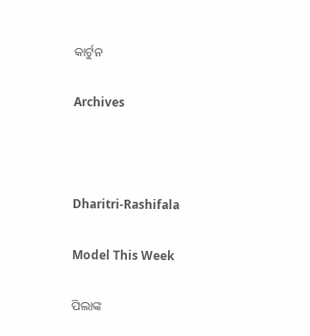କାର୍ଟୁନ

Archives



Dharitri-Rashifala

Model This Week

ପିଲାଙ୍କ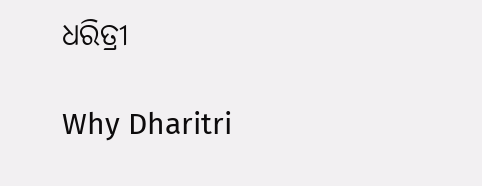ଧରିତ୍ରୀ

Why Dharitri